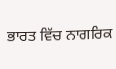ਭਾਰਤ ਵਿੱਚ ਨਾਗਰਿਕ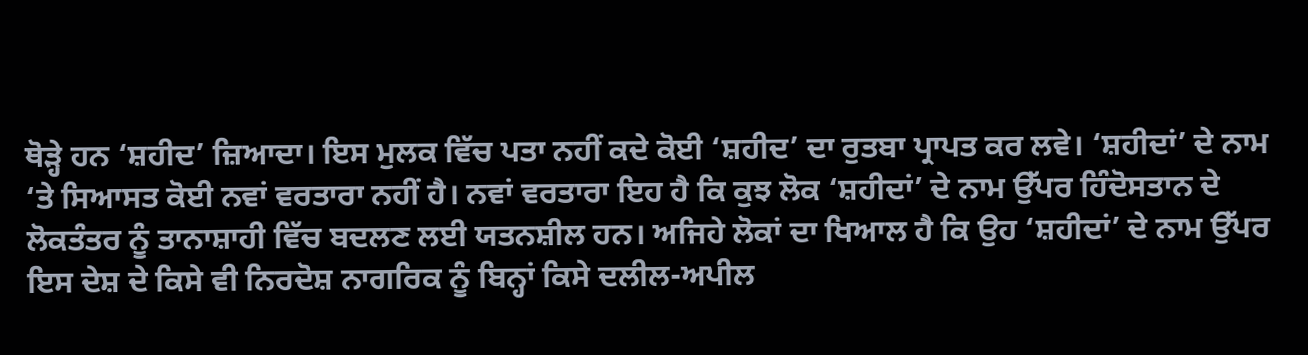ਥੋੜ੍ਹੇ ਹਨ ‘ਸ਼ਹੀਦ’ ਜ਼ਿਆਦਾ। ਇਸ ਮੁਲਕ ਵਿੱਚ ਪਤਾ ਨਹੀਂ ਕਦੇ ਕੋਈ ‘ਸ਼ਹੀਦ’ ਦਾ ਰੁਤਬਾ ਪ੍ਰਾਪਤ ਕਰ ਲਵੇ। ‘ਸ਼ਹੀਦਾਂ’ ਦੇ ਨਾਮ ‘ਤੇ ਸਿਆਸਤ ਕੋਈ ਨਵਾਂ ਵਰਤਾਰਾ ਨਹੀਂ ਹੈ। ਨਵਾਂ ਵਰਤਾਰਾ ਇਹ ਹੈ ਕਿ ਕੁਝ ਲੋਕ ‘ਸ਼ਹੀਦਾਂ’ ਦੇ ਨਾਮ ਉੱਪਰ ਹਿੰਦੋਸਤਾਨ ਦੇ ਲੋਕਤੰਤਰ ਨੂੰ ਤਾਨਾਸ਼ਾਹੀ ਵਿੱਚ ਬਦਲਣ ਲਈ ਯਤਨਸ਼ੀਲ ਹਨ। ਅਜਿਹੇ ਲੋਕਾਂ ਦਾ ਖਿਆਲ ਹੈ ਕਿ ਉਹ ‘ਸ਼ਹੀਦਾਂ’ ਦੇ ਨਾਮ ਉੱਪਰ ਇਸ ਦੇਸ਼ ਦੇ ਕਿਸੇ ਵੀ ਨਿਰਦੋਸ਼ ਨਾਗਰਿਕ ਨੂੰ ਬਿਨ੍ਹਾਂ ਕਿਸੇ ਦਲੀਲ-ਅਪੀਲ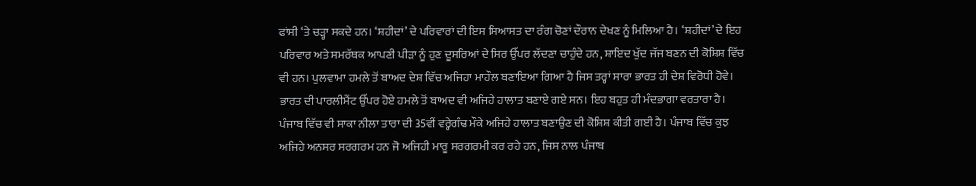ਫਾਂਸੀ ‘ਤੇ ਚੜ੍ਹਾ ਸਕਦੇ ਹਨ। ‘ਸ਼ਹੀਦਾਂ’ ਦੇ ਪਰਿਵਾਰਾਂ ਦੀ ਇਸ ਸਿਆਸਤ ਦਾ ਰੰਗ ਚੋਣਾਂ ਦੌਰਾਨ ਦੇਖਣ ਨੂੰ ਮਿਲਿਆ ਹੈ। ‘ਸ਼ਹੀਦਾਂ’ ਦੇ ਇਹ ਪਰਿਵਾਰ ਅਤੇ ਸਮਰੱਥਕ ਆਪਣੀ ਪੀੜਾ ਨੂੰ ਹੁਣ ਦੂਸਰਿਆਂ ਦੇ ਸਿਰ ਉੱਪਰ ਲੱਦਣਾ ਚਾਹੁੰਦੇ ਹਨ, ਸ਼ਾਇਦ ਖੁੱਦ ਜੱਜ ਬਣਨ ਦੀ ਕੋਸ਼ਿਸ਼ ਵਿੱਚ ਵੀ ਹਨ। ਪੁਲਵਾਮਾ ਹਮਲੇ ਤੋਂ ਬਾਅਦ ਦੇਸ਼ ਵਿੱਚ ਅਜਿਹਾ ਮਾਹੌਲ ਬਣਾਇਆ ਗਿਆ ਹੈ ਜਿਸ ਤਰ੍ਹਾਂ ਸਾਰਾ ਭਾਰਤ ਹੀ ਦੇਸ਼ ਵਿਰੋਧੀ ਹੋਵੇ। ਭਾਰਤ ਦੀ ਪਾਰਲੀਮੈਂਟ ਉੱਪਰ ਹੋਏ ਹਮਲੇ ਤੋਂ ਬਾਅਦ ਵੀ ਅਜਿਹੇ ਹਾਲਾਤ ਬਣਾਏ ਗਏ ਸਨ। ਇਹ ਬਹੁਤ ਹੀ ਮੰਦਭਾਗਾ ਵਰਤਾਰਾ ਹੈ। ਪੰਜਾਬ ਵਿੱਚ ਵੀ ਸਾਕਾ ਨੀਲਾ ਤਾਰਾ ਦੀ 35ਵੀਂ ਵਰ੍ਹੇਗੰਢ ਮੌਕੇ ਅਜਿਹੇ ਹਾਲਾਤ ਬਣਾਉਣ ਦੀ ਕੋਸ਼ਿਸ਼ ਕੀਤੀ ਗਈ ਹੈ। ਪੰਜਾਬ ਵਿੱਚ ਕੁਝ ਅਜਿਹੇ ਅਨਸਰ ਸਰਗਰਮ ਹਨ ਜੋ ਅਜਿਹੀ ਮਾਰੂ ਸਰਗਰਮੀ ਕਰ ਰਹੇ ਹਨ, ਜਿਸ ਨਾਲ ਪੰਜਾਬ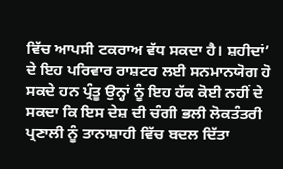ਵਿੱਚ ਆਪਸੀ ਟਕਰਾਅ ਵੱਧ ਸਕਦਾ ਹੈ। ਸ਼ਹੀਦਾਂ’ ਦੇ ਇਹ ਪਰਿਵਾਰ ਰਾਸ਼ਟਰ ਲਈ ਸਨਮਾਨਯੋਗ ਹੋ ਸਕਦੇ ਹਨ ਪ੍ਰੰਤੂ ਉਨ੍ਹਾਂ ਨੂੰ ਇਹ ਹੱਕ ਕੋਈ ਨਹੀਂ ਦੇ ਸਕਦਾ ਕਿ ਇਸ ਦੇਸ਼ ਦੀ ਚੰਗੀ ਭਲੀ ਲੋਕਤੰਤਰੀ ਪ੍ਰਣਾਲੀ ਨੂੰ ਤਾਨਾਸ਼ਾਹੀ ਵਿੱਚ ਬਦਲ ਦਿੱਤਾ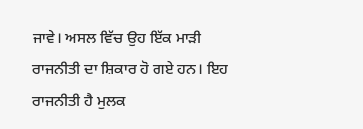ਜਾਵੇ। ਅਸਲ ਵਿੱਚ ਉਹ ਇੱਕ ਮਾੜੀ ਰਾਜਨੀਤੀ ਦਾ ਸ਼ਿਕਾਰ ਹੋ ਗਏ ਹਨ। ਇਹ ਰਾਜਨੀਤੀ ਹੈ ਮੁਲਕ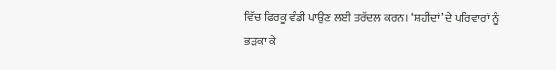ਵਿੱਚ ਫਿਰਕੂ ਵੰਡੀ ਪਾਉਣ ਲਈ ਤਰੱਦਲ ਕਰਨ। ‘ਸ਼ਹੀਦਾਂ’ ਦੇ ਪਰਿਵਾਰਾਂ ਨੂੰ ਭੜਕਾ ਕੇ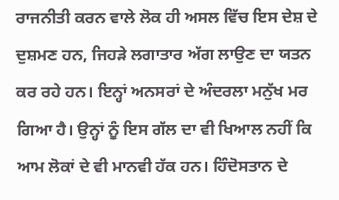ਰਾਜਨੀਤੀ ਕਰਨ ਵਾਲੇ ਲੋਕ ਹੀ ਅਸਲ ਵਿੱਚ ਇਸ ਦੇਸ਼ ਦੇ ਦੁਸ਼ਮਣ ਹਨ, ਜਿਹੜੇ ਲਗਾਤਾਰ ਅੱਗ ਲਾਉਣ ਦਾ ਯਤਨ ਕਰ ਰਹੇ ਹਨ। ਇਨ੍ਹਾਂ ਅਨਸਰਾਂ ਦੇ ਅੰਦਰਲਾ ਮਨੁੱਖ ਮਰ ਗਿਆ ਹੈ। ਉਨ੍ਹਾਂ ਨੂੰ ਇਸ ਗੱਲ ਦਾ ਵੀ ਖਿਆਲ ਨਹੀਂ ਕਿ ਆਮ ਲੋਕਾਂ ਦੇ ਵੀ ਮਾਨਵੀ ਹੱਕ ਹਨ। ਹਿੰਦੋਸਤਾਨ ਦੇ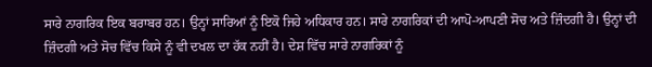ਸਾਰੇ ਨਾਗਰਿਕ ਇਕ ਬਰਾਬਰ ਹਨ। ਉਨ੍ਹਾਂ ਸਾਰਿਆਂ ਨੂੰ ਇਕੋ ਜਿਹੇ ਅਧਿਕਾਰ ਹਨ। ਸਾਰੇ ਨਾਗਰਿਕਾਂ ਦੀ ਆਪੋ-ਆਪਣੀ ਸੋਚ ਅਤੇ ਜ਼ਿੰਦਗੀ ਹੈ। ਉਨ੍ਹਾਂ ਦੀ ਜ਼ਿੰਦਗੀ ਅਤੇ ਸੋਚ ਵਿੱਚ ਕਿਸੇ ਨੂੰ ਵੀ ਦਖਲ ਦਾ ਹੱਕ ਨਹੀਂ ਹੈ। ਦੇਸ਼ ਵਿੱਚ ਸਾਰੇ ਨਾਗਰਿਕਾਂ ਨੂੰ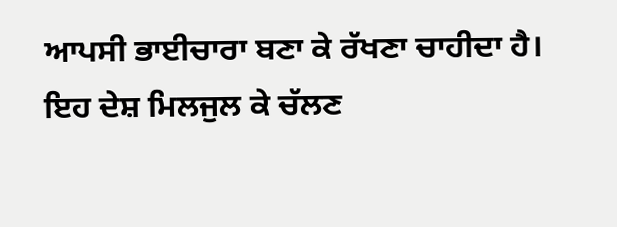ਆਪਸੀ ਭਾਈਚਾਰਾ ਬਣਾ ਕੇ ਰੱਖਣਾ ਚਾਹੀਦਾ ਹੈ। ਇਹ ਦੇਸ਼ ਮਿਲਜੁਲ ਕੇ ਚੱਲਣ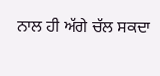ਨਾਲ ਹੀ ਅੱਗੇ ਚੱਲ ਸਕਦਾ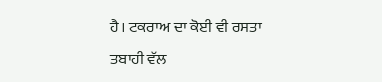ਹੈ। ਟਕਰਾਅ ਦਾ ਕੋਈ ਵੀ ਰਸਤਾ ਤਬਾਹੀ ਵੱਲ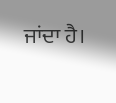ਜਾਂਦਾ ਹੈ।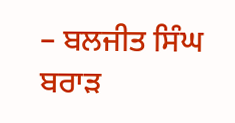– ਬਲਜੀਤ ਸਿੰਘ ਬਰਾੜ